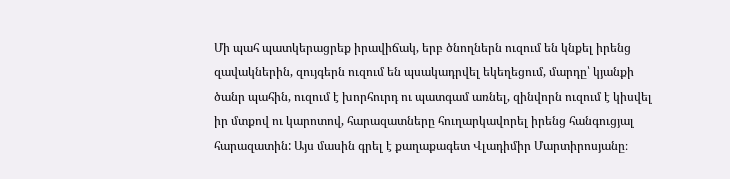Մի պահ պատկերացրեք իրավիճակ, երբ ծնողներն ուզում են կնքել իրենց զավակներին, զույգերն ուզում են պսակադրվել եկեղեցում, մարդը՝ կյանքի ծանր պահին, ուզում է խորհուրդ ու պատգամ առնել, զինվորն ուզում է կիսվել իր մտքով ու կարոտով, հարազատները հուղարկավորել իրենց հանգուցյալ հարազատին: Այս մասին գրել է քաղաքագետ Վլադիմիր Մարտիրոսյանը։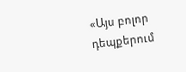«Այս բոլոր դեպքերում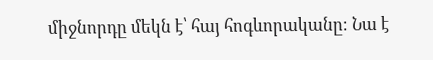միջնորդը մեկն է՝ հայ հոգևորականը։ Նա է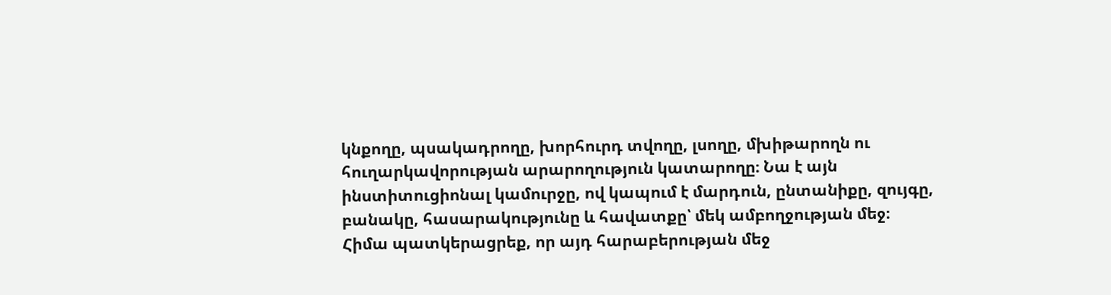կնքողը, պսակադրողը, խորհուրդ տվողը, լսողը, մխիթարողն ու հուղարկավորության արարողություն կատարողը։ Նա է այն ինստիտուցիոնալ կամուրջը, ով կապում է մարդուն, ընտանիքը, զույգը, բանակը, հասարակությունը և հավատքը՝ մեկ ամբողջության մեջ։
Հիմա պատկերացրեք, որ այդ հարաբերության մեջ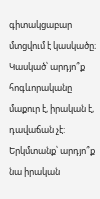գիտակցաբար մտցվում է կասկածը։ Կասկած՝ արդյո՞ք հոգևորականը մաքուր է, իրական է, դավաճան չէ: Երկմտանք՝ արդյո՞ք նա իրական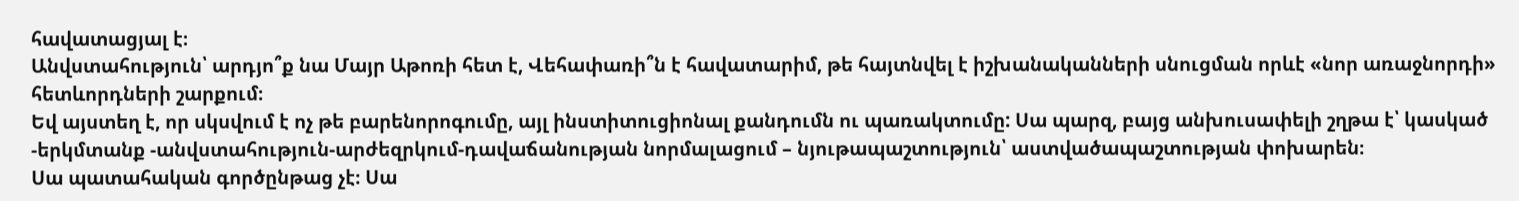հավատացյալ է։
Անվստահություն՝ արդյո՞ք նա Մայր Աթոռի հետ է, Վեհափառի՞ն է հավատարիմ, թե հայտնվել է իշխանականների սնուցման որևէ «նոր առաջնորդի» հետևորդների շարքում։
Եվ այստեղ է, որ սկսվում է ոչ թե բարենորոգումը, այլ ինստիտուցիոնալ քանդումն ու պառակտումը: Սա պարզ, բայց անխուսափելի շղթա է՝ կասկած -երկմտանք -անվստահություն-արժեզրկում-դավաճանության նորմալացում – նյութապաշտություն՝ աստվածապաշտության փոխարեն։
Սա պատահական գործընթաց չէ։ Սա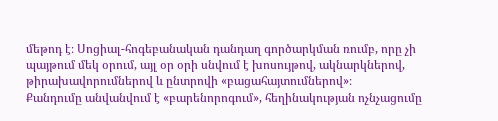մեթոդ է։ Սոցիալ-հոգեբանական դանդաղ գործարկման ռումբ, որը չի պայթում մեկ օրում, այլ օր օրի սնվում է խոսույթով, ակնարկներով, թիրախավորումներով և ընտրովի «բացահայտումներով»։
Քանդումը անվանվում է «բարենորոգում», հեղինակության ոչնչացումը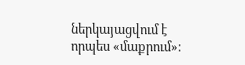ներկայացվում է որպես «մաքրում»։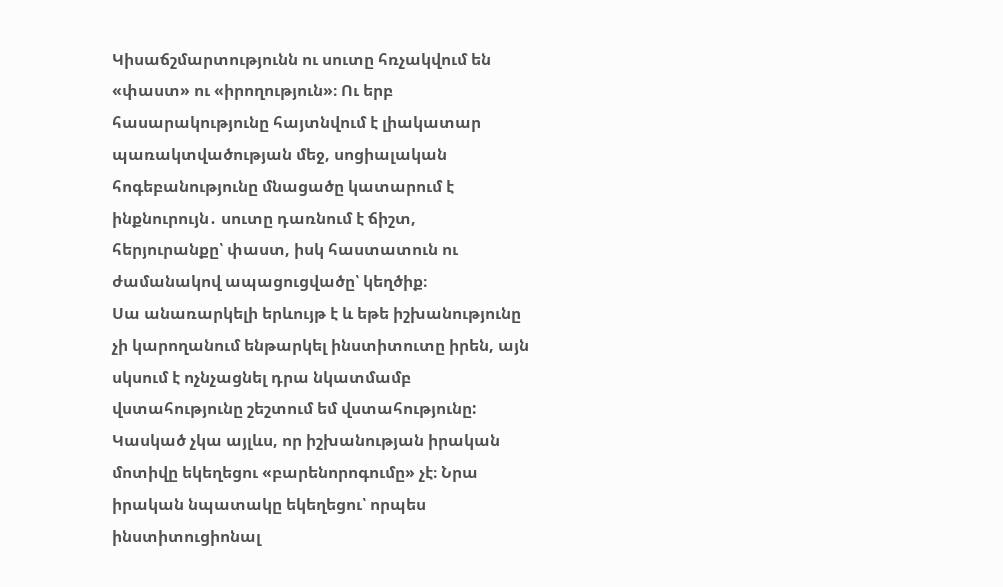Կիսաճշմարտությունն ու սուտը հռչակվում են «փաստ» ու «իրողություն»։ Ու երբ հասարակությունը հայտնվում է լիակատար պառակտվածության մեջ, սոցիալական հոգեբանությունը մնացածը կատարում է ինքնուրույն․ սուտը դառնում է ճիշտ, հերյուրանքը՝ փաստ, իսկ հաստատուն ու ժամանակով ապացուցվածը՝ կեղծիք։
Սա անառարկելի երևույթ է և եթե իշխանությունը չի կարողանում ենթարկել ինստիտուտը իրեն, այն սկսում է ոչնչացնել դրա նկատմամբ վստահությունը շեշտում եմ վստահությունը:
Կասկած չկա այլևս, որ իշխանության իրական մոտիվը եկեղեցու «բարենորոգումը» չէ։ Նրա իրական նպատակը եկեղեցու՝ որպես ինստիտուցիոնալ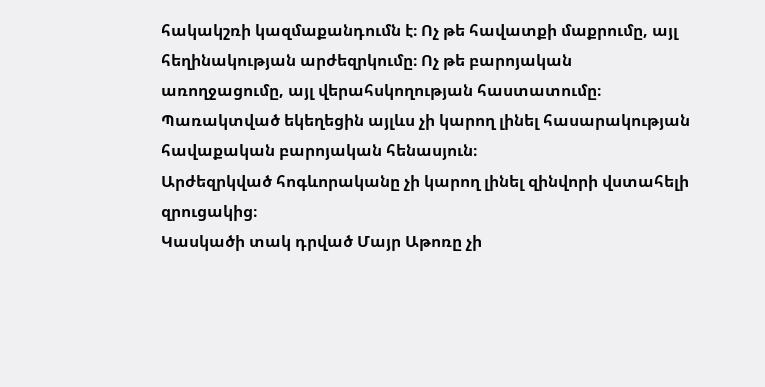հակակշռի կազմաքանդումն է։ Ոչ թե հավատքի մաքրումը, այլ հեղինակության արժեզրկումը։ Ոչ թե բարոյական առողջացումը, այլ վերահսկողության հաստատումը։
Պառակտված եկեղեցին այլևս չի կարող լինել հասարակության հավաքական բարոյական հենասյուն։
Արժեզրկված հոգևորականը չի կարող լինել զինվորի վստահելի զրուցակից։
Կասկածի տակ դրված Մայր Աթոռը չի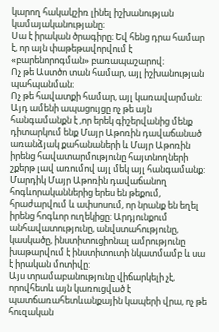կարող հակակշիռ լինել իշխանության կամայականությանը։
Սա է իրական ծրագիրը։ Եվ հենց դրա համար է, որ այն փաթեթավորվում է «բարենորոգման» բառապաշարով։
Ոչ թե Աստծո տան համար, այլ իշխանության պահպանման։
Ոչ թե հավատքի համար, այլ կառավարման։
Այդ ամենի ապացույցը ոչ թե այն հանգամանքն է ,որ երեկ գիշերվանից մենք դիտարկում ենք Մայր Աթոռին դավաճանած առանձյակ քահանաների և Մայր Աթոռին իրենց հավատարմությունը հայտնողների շքերթ լավ առումով այլ մեկ այլ հանգամանք: Մարդիկ Մայր Աթոռին դավաճանող հոգևորականներից երես են թեքում, հրաժարվում և ափսոսում, որ նրանք են եղել իրենց հոգևոր ուղեկիցը: Արդյունքում անհավատությունը, անվստահությունը, կասկածը, ինստիտուցիոնալ ամրությունը խաթարվում է ինստիտուտի նկատմամբ և սա է իրական մոտիվը:
Այս տրամաբանությունը վիճարկելի չէ, որովհետև այն կառուցված է պատճառահետևանքային կապերի վրա, ոչ թե հուզական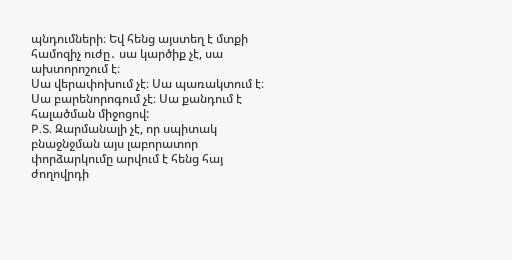պնդումների։ Եվ հենց այստեղ է մտքի համոզիչ ուժը․ սա կարծիք չէ, սա ախտորոշում է։
Սա վերափոխում չէ։ Սա պառակտում է։
Սա բարենորոգում չէ։ Սա քանդում է հալածման միջոցով:
P.S. Զարմանալի չէ, որ սպիտակ բնաջնջման այս լաբորատոր փորձարկումը արվում է հենց հայ ժողովրդի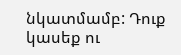նկատմամբ: Դուք կասեք ու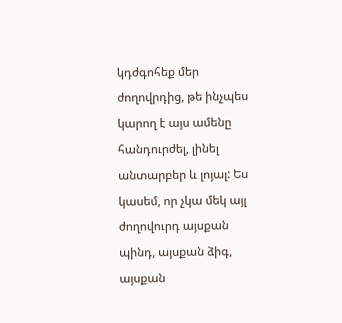կդժգոհեք մեր ժողովրդից, թե ինչպես կարող է այս ամենը հանդուրժել, լինել անտարբեր և լոյալ: Ես կասեմ, որ չկա մեկ այլ ժողովուրդ այսքան պինդ, այսքան ձիգ, այսքան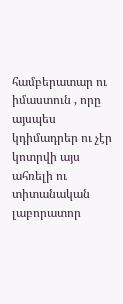համբերատար ու իմաստուն , որը այսպես կդիմադրեր ու չէր կոտրվի այս ահռելի ու տիտանական լաբորատոր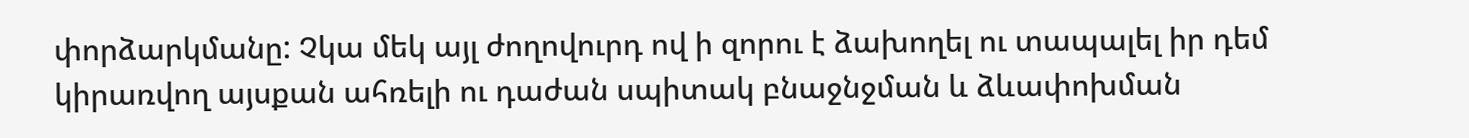փորձարկմանը: Չկա մեկ այլ ժողովուրդ ով ի զորու է ձախողել ու տապալել իր դեմ կիրառվող այսքան ահռելի ու դաժան սպիտակ բնաջնջման և ձևափոխման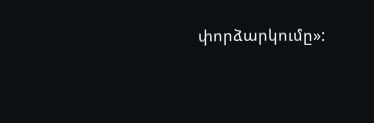փորձարկումը»: